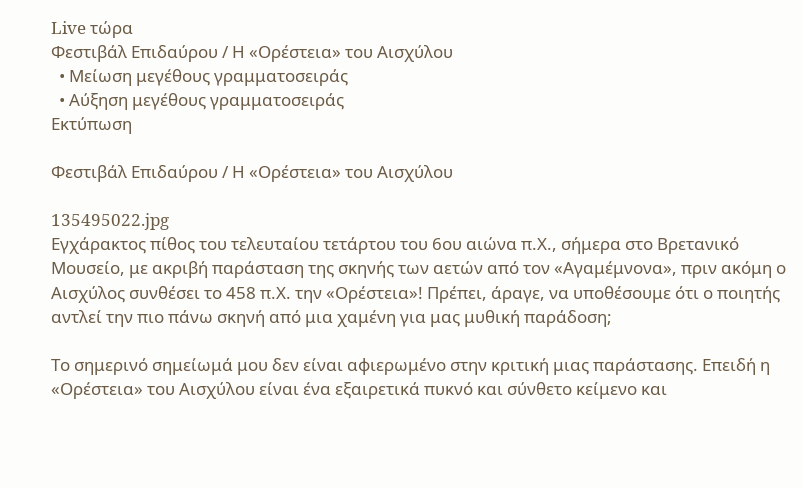Live τώρα
Φεστιβάλ Επιδαύρου / Η «Ορέστεια» του Αισχύλου
  • Μείωση μεγέθους γραμματοσειράς
  • Αύξηση μεγέθους γραμματοσειράς
Εκτύπωση

Φεστιβάλ Επιδαύρου / Η «Ορέστεια» του Αισχύλου

135495022.jpg
Εγχάρακτος πίθος του τελευταίου τετάρτου του 6ου αιώνα π.Χ., σήμερα στο Βρετανικό Μουσείο, με ακριβή παράσταση της σκηνής των αετών από τον «Αγαμέμνονα», πριν ακόμη ο Αισχύλος συνθέσει το 458 π.Χ. την «Ορέστεια»! Πρέπει, άραγε, να υποθέσουμε ότι ο ποιητής αντλεί την πιο πάνω σκηνή από μια χαμένη για μας μυθική παράδοση;

Το σημερινό σημείωμά μου δεν είναι αφιερωμένο στην κριτική μιας παράστασης. Επειδή η «Ορέστεια» του Αισχύλου είναι ένα εξαιρετικά πυκνό και σύνθετο κείμενο και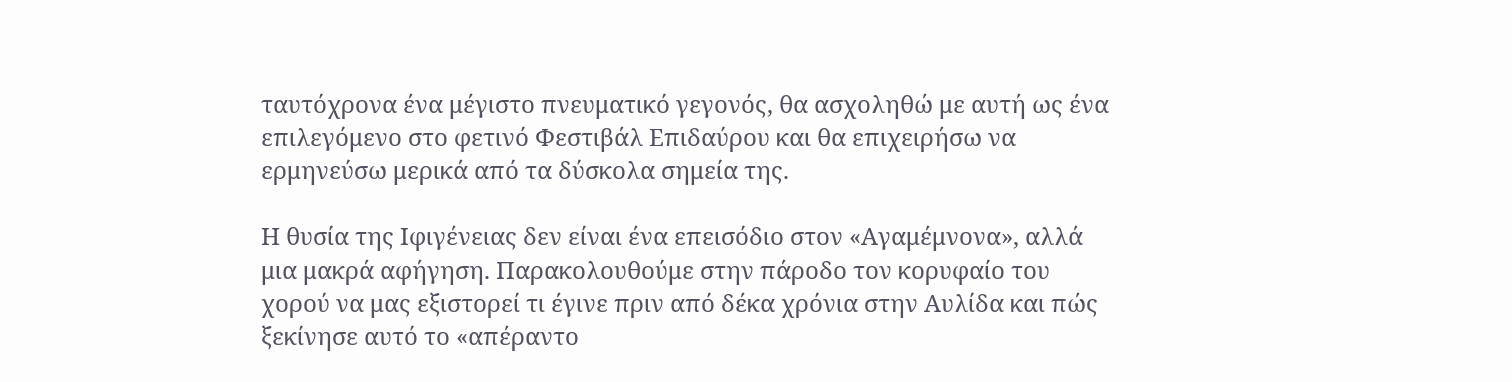ταυτόχρονα ένα μέγιστο πνευματικό γεγονός, θα ασχοληθώ με αυτή ως ένα επιλεγόμενο στο φετινό Φεστιβάλ Επιδαύρου και θα επιχειρήσω να ερμηνεύσω μερικά από τα δύσκολα σημεία της.

Η θυσία της Ιφιγένειας δεν είναι ένα επεισόδιο στον «Αγαμέμνονα», αλλά μια μακρά αφήγηση. Παρακολουθούμε στην πάροδο τον κορυφαίο του χορού να μας εξιστορεί τι έγινε πριν από δέκα χρόνια στην Αυλίδα και πώς ξεκίνησε αυτό το «απέραντο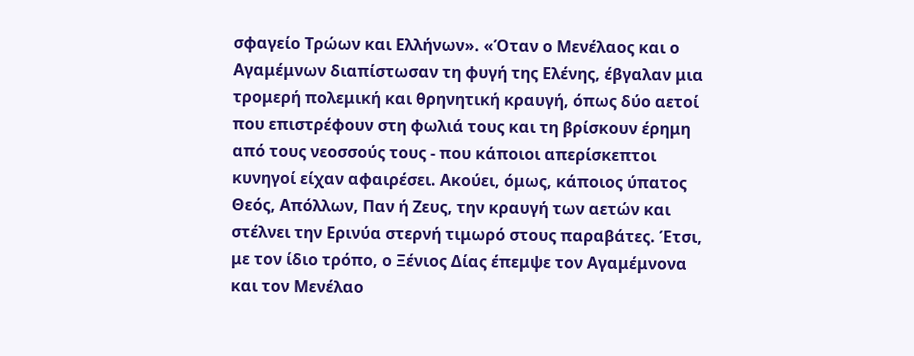σφαγείο Τρώων και Ελλήνων». «Όταν ο Μενέλαος και ο Αγαμέμνων διαπίστωσαν τη φυγή της Ελένης, έβγαλαν μια τρομερή πολεμική και θρηνητική κραυγή, όπως δύο αετοί που επιστρέφουν στη φωλιά τους και τη βρίσκουν έρημη από τους νεοσσούς τους - που κάποιοι απερίσκεπτοι κυνηγοί είχαν αφαιρέσει. Ακούει, όμως, κάποιος ύπατος Θεός, Απόλλων, Παν ή Ζευς, την κραυγή των αετών και στέλνει την Ερινύα στερνή τιμωρό στους παραβάτες. Έτσι, με τον ίδιο τρόπο, ο Ξένιος Δίας έπεμψε τον Αγαμέμνονα και τον Μενέλαο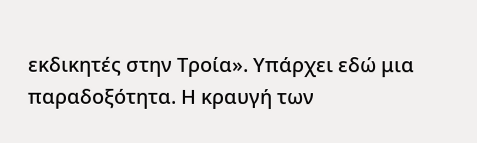εκδικητές στην Τροία». Υπάρχει εδώ μια παραδοξότητα. Η κραυγή των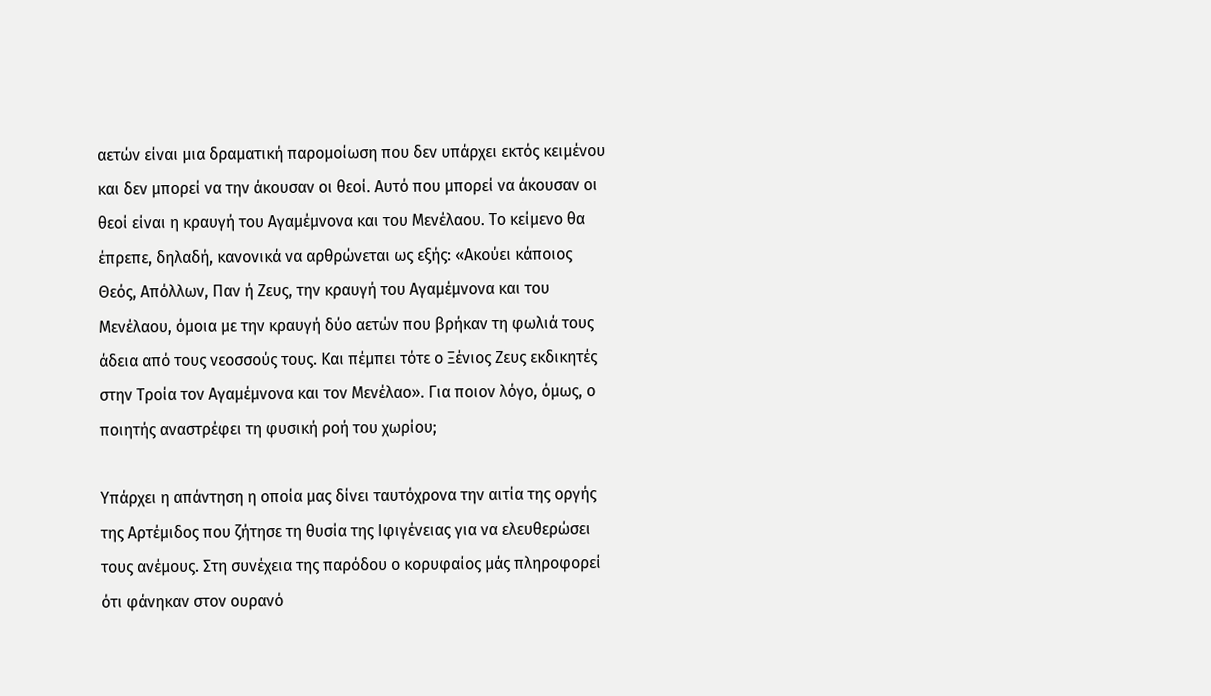αετών είναι μια δραματική παρομοίωση που δεν υπάρχει εκτός κειμένου και δεν μπορεί να την άκουσαν οι θεοί. Αυτό που μπορεί να άκουσαν οι θεοί είναι η κραυγή του Αγαμέμνονα και του Μενέλαου. Το κείμενο θα έπρεπε, δηλαδή, κανονικά να αρθρώνεται ως εξής: «Ακούει κάποιος Θεός, Απόλλων, Παν ή Ζευς, την κραυγή του Αγαμέμνονα και του Μενέλαου, όμοια με την κραυγή δύο αετών που βρήκαν τη φωλιά τους άδεια από τους νεοσσούς τους. Και πέμπει τότε ο Ξένιος Ζευς εκδικητές στην Τροία τον Αγαμέμνονα και τον Μενέλαο». Για ποιον λόγο, όμως, ο ποιητής αναστρέφει τη φυσική ροή του χωρίου;

Υπάρχει η απάντηση η οποία μας δίνει ταυτόχρονα την αιτία της οργής της Αρτέμιδος που ζήτησε τη θυσία της Ιφιγένειας για να ελευθερώσει τους ανέμους. Στη συνέχεια της παρόδου ο κορυφαίος μάς πληροφορεί ότι φάνηκαν στον ουρανό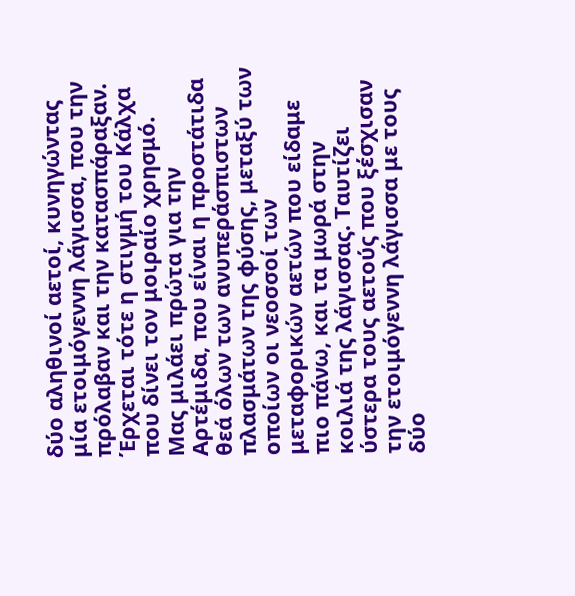δύο αληθινοί αετοί, κυνηγώντας μία ετοιμόγεννη λάγισσα, που την πρόλαβαν και την κατασπάραξαν. Έρχεται τότε η στιγμή του Κάλχα που δίνει τον μοιραίο χρησμό. Μας μιλάει πρώτα για την Αρτέμιδα, που είναι η προστάτιδα θεά όλων των ανυπεράσπιστων πλασμάτων της φύσης, μεταξύ των οποίων οι νεοσσοί των μεταφορικών αετών που είδαμε πιο πάνω, και τα μωρά στην κοιλιά της λάγισσας. Ταυτίζει ύστερα τους αετούς που ξέσχισαν την ετοιμόγεννη λάγισσα με τους δύο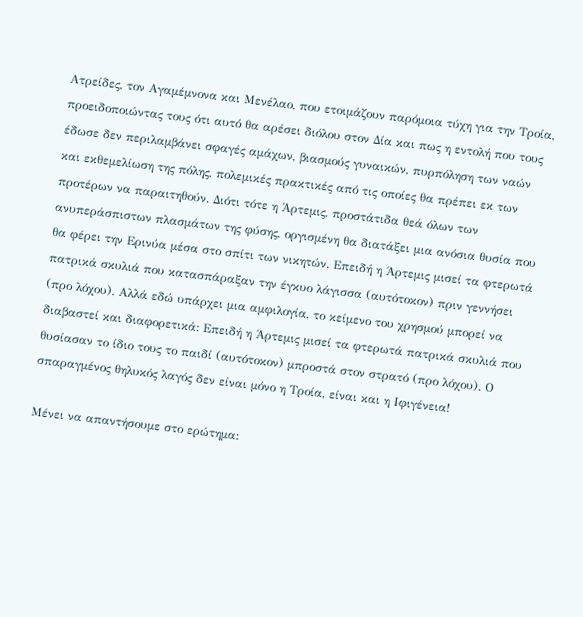Ατρείδες, τον Αγαμέμνονα και Μενέλαο, που ετοιμάζουν παρόμοια τύχη για την Τροία, προειδοποιώντας τους ότι αυτό θα αρέσει διόλου στον Δία και πως η εντολή που τους έδωσε δεν περιλαμβάνει σφαγές αμάχων, βιασμούς γυναικών, πυρπόληση των ναών και εκθεμελίωση της πόλης, πολεμικές πρακτικές από τις οποίες θα πρέπει εκ των προτέρων να παραιτηθούν. Διότι τότε η Άρτεμις, προστάτιδα θεά όλων των ανυπεράσπιστων πλασμάτων της φύσης, οργισμένη θα διατάξει μια ανόσια θυσία που θα φέρει την Ερινύα μέσα στο σπίτι των νικητών. Επειδή η Άρτεμις μισεί τα φτερωτά πατρικά σκυλιά που κατασπάραξαν την έγκυο λάγισσα (αυτότοκον) πριν γεννήσει (προ λόχου). Αλλά εδώ υπάρχει μια αμφιλογία, το κείμενο του χρησμού μπορεί να διαβαστεί και διαφορετικά: Επειδή η Άρτεμις μισεί τα φτερωτά πατρικά σκυλιά που θυσίασαν το ίδιο τους το παιδί (αυτότοκον) μπροστά στον στρατό (προ λόχου). Ο σπαραγμένος θηλυκός λαγός δεν είναι μόνο η Τροία, είναι και η Ιφιγένεια!

Μένει να απαντήσουμε στο ερώτημα: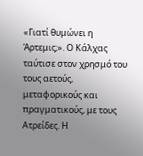«Γιατί θυμώνει η Άρτεμις;». Ο Κάλχας ταύτισε στον χρησμό του τους αετούς, μεταφορικούς και πραγματικούς, με τους Ατρείδες. Η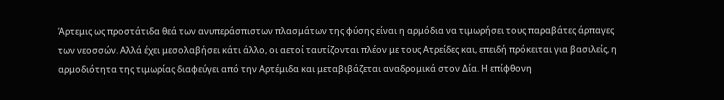Άρτεμις ως προστάτιδα θεά των ανυπεράσπιστων πλασμάτων της φύσης είναι η αρμόδια να τιμωρήσει τους παραβάτες άρπαγες των νεοσσών. Αλλά έχει μεσολαβήσει κάτι άλλο, οι αετοί ταυτίζονται πλέον με τους Ατρείδες και, επειδή πρόκειται για βασιλείς, η αρμοδιότητα της τιμωρίας διαφεύγει από την Αρτέμιδα και μεταβιβάζεται αναδρομικά στον Δία. Η επίφθονη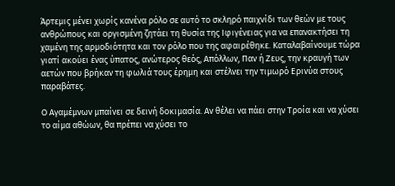Άρτεμις μένει χωρίς κανένα ρόλο σε αυτό το σκληρό παιχνίδι των θεών με τους ανθρώπους και οργισμένη ζητάει τη θυσία της Ιφιγένειας για να επανακτήσει τη χαμένη της αρμοδιότητα και τον ρόλο που της αφαιρέθηκε. Καταλαβαίνουμε τώρα γιατί ακούει ένας ύπατος, ανώτερος θεός, Απόλλων, Παν ή Ζευς, την κραυγή των αετών που βρήκαν τη φωλιά τους έρημη και στέλνει την τιμωρό Ερινύα στους παραβάτες.

Ο Αγαμέμνων μπαίνει σε δεινή δοκιμασία. Αν θέλει να πάει στην Τροία και να χύσει το αίμα αθώων, θα πρέπει να χύσει το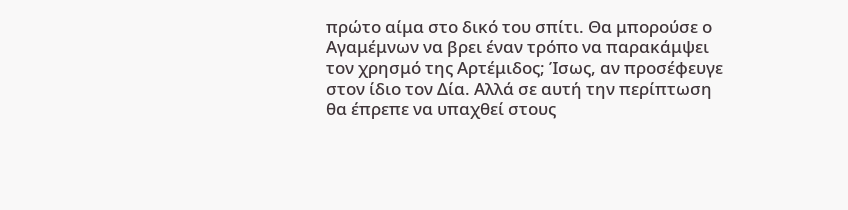πρώτο αίμα στο δικό του σπίτι. Θα μπορούσε ο Αγαμέμνων να βρει έναν τρόπο να παρακάμψει τον χρησμό της Αρτέμιδος; Ίσως, αν προσέφευγε στον ίδιο τον Δία. Αλλά σε αυτή την περίπτωση θα έπρεπε να υπαχθεί στους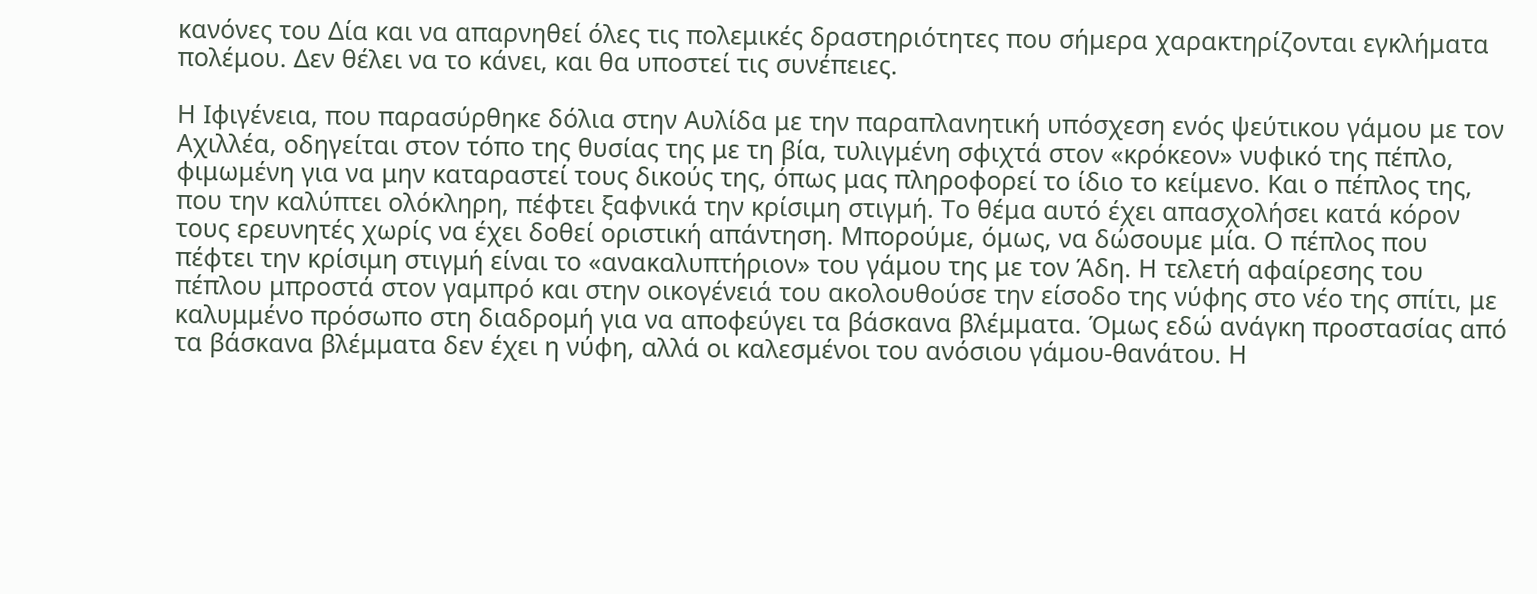κανόνες του Δία και να απαρνηθεί όλες τις πολεμικές δραστηριότητες που σήμερα χαρακτηρίζονται εγκλήματα πολέμου. Δεν θέλει να το κάνει, και θα υποστεί τις συνέπειες.

Η Ιφιγένεια, που παρασύρθηκε δόλια στην Αυλίδα με την παραπλανητική υπόσχεση ενός ψεύτικου γάμου με τον Αχιλλέα, οδηγείται στον τόπο της θυσίας της με τη βία, τυλιγμένη σφιχτά στον «κρόκεον» νυφικό της πέπλο, φιμωμένη για να μην καταραστεί τους δικούς της, όπως μας πληροφορεί το ίδιο το κείμενο. Και ο πέπλος της, που την καλύπτει ολόκληρη, πέφτει ξαφνικά την κρίσιμη στιγμή. Το θέμα αυτό έχει απασχολήσει κατά κόρον τους ερευνητές χωρίς να έχει δοθεί οριστική απάντηση. Μπορούμε, όμως, να δώσουμε μία. Ο πέπλος που πέφτει την κρίσιμη στιγμή είναι το «ανακαλυπτήριον» του γάμου της με τον Άδη. Η τελετή αφαίρεσης του πέπλου μπροστά στον γαμπρό και στην οικογένειά του ακολουθούσε την είσοδο της νύφης στο νέο της σπίτι, με καλυμμένο πρόσωπο στη διαδρομή για να αποφεύγει τα βάσκανα βλέμματα. Όμως εδώ ανάγκη προστασίας από τα βάσκανα βλέμματα δεν έχει η νύφη, αλλά οι καλεσμένοι του ανόσιου γάμου-θανάτου. Η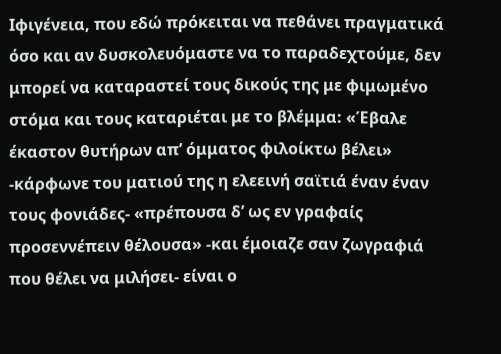Ιφιγένεια, που εδώ πρόκειται να πεθάνει πραγματικά όσο και αν δυσκολευόμαστε να το παραδεχτούμε, δεν μπορεί να καταραστεί τους δικούς της με φιμωμένο στόμα και τους καταριέται με το βλέμμα: «Έβαλε έκαστον θυτήρων απ’ όμματος φιλοίκτω βέλει» -κάρφωνε του ματιού της η ελεεινή σαϊτιά έναν έναν τους φονιάδες- «πρέπουσα δ’ ως εν γραφαίς προσεννέπειν θέλουσα» -και έμοιαζε σαν ζωγραφιά που θέλει να μιλήσει- είναι ο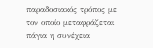παραδοσιακός τρόπος με τον οποίο μεταφράζεται πάγια η συνέχεια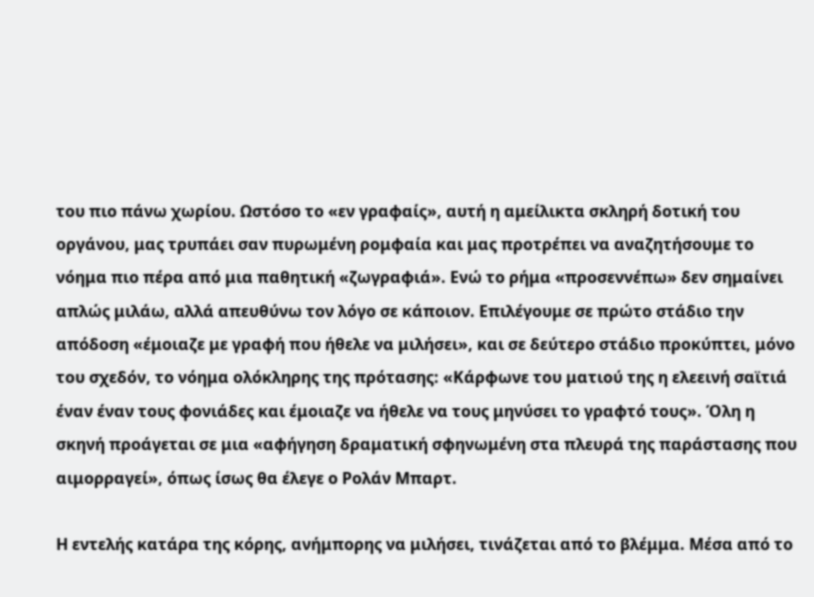του πιο πάνω χωρίου. Ωστόσο το «εν γραφαίς», αυτή η αμείλικτα σκληρή δοτική του οργάνου, μας τρυπάει σαν πυρωμένη ρομφαία και μας προτρέπει να αναζητήσουμε το νόημα πιο πέρα από μια παθητική «ζωγραφιά». Ενώ το ρήμα «προσεννέπω» δεν σημαίνει απλώς μιλάω, αλλά απευθύνω τον λόγο σε κάποιον. Επιλέγουμε σε πρώτο στάδιο την απόδοση «έμοιαζε με γραφή που ήθελε να μιλήσει», και σε δεύτερο στάδιο προκύπτει, μόνο του σχεδόν, το νόημα ολόκληρης της πρότασης: «Κάρφωνε του ματιού της η ελεεινή σαϊτιά έναν έναν τους φονιάδες και έμοιαζε να ήθελε να τους μηνύσει το γραφτό τους». Όλη η σκηνή προάγεται σε μια «αφήγηση δραματική σφηνωμένη στα πλευρά της παράστασης που αιμορραγεί», όπως ίσως θα έλεγε ο Ρολάν Μπαρτ.

Η εντελής κατάρα της κόρης, ανήμπορης να μιλήσει, τινάζεται από το βλέμμα. Μέσα από το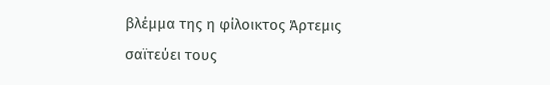βλέμμα της η φίλοικτος Άρτεμις σαϊτεύει τους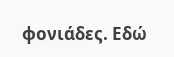φονιάδες. Εδώ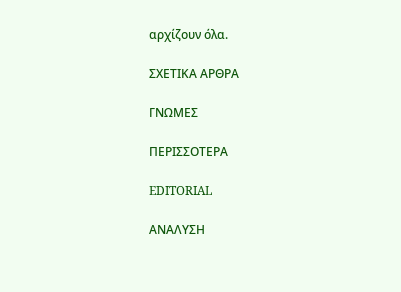αρχίζουν όλα.

ΣΧΕΤΙΚΑ ΑΡΘΡΑ

ΓΝΩΜΕΣ

ΠΕΡΙΣΣΟΤΕΡΑ

EDITORIAL

ΑΝΑΛΥΣΗ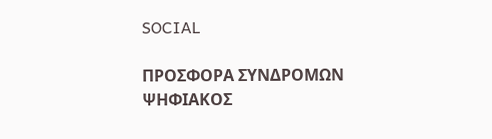SOCIAL

ΠΡΟΣΦΟΡΑ ΣΥΝΔΡΟΜΩΝ
ΨΗΦΙΑΚΟΣ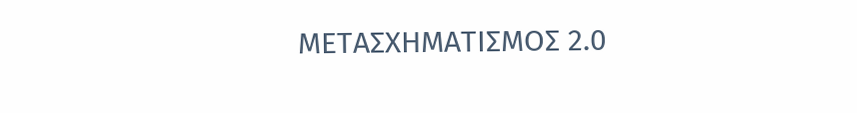ΜΕΤΑΣΧΗΜΑΤΙΣΜΟΣ 2.0